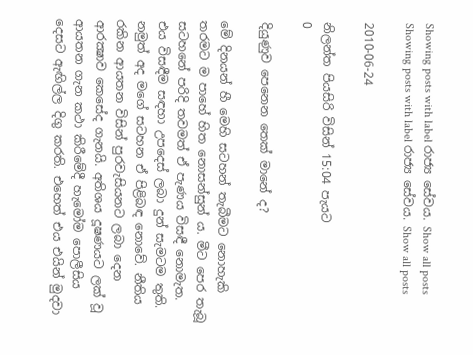Showing posts with label රාජ්‍ය සේවය. Show all posts
Showing posts with label රාජ්‍ය සේවය. Show all posts

2010-06-24

නිලන්ත පියසිරි විසින් 15:04 පැයට
0

දියුණුව පෙනෙන තෙක් මානේ ද?

මේ දිනයන් හී මෙහි සටහන් තැබීමට නොහැකි තරමට ම පාහේ හිත නොසන්සුන් ය. මීට පෙර තැබූ සටහනේ පරිදි තවමත් ඒ පැණය විසඳී නොමැත. එය විසඳීම සඳහා උපදෙස් ලබා දුන් සැමටම තුති. නමුත් අද මගේ සටහන ඒ පිළිබඳ නොවේ. නීතිය රකින ආයතන විසින් පුරවැසියනට ලබා දෙන ආරක්‍ෂාව කෙසේද ගැනයි. අතිශය දූෂණයට ලක් වූ ආයතන ගැන කථා කිරීමේදී හැමෝම පොලීසිය දෙසට ඇඟිල්ල දිගු කරති. එහෙත් එය එයින් මුදවා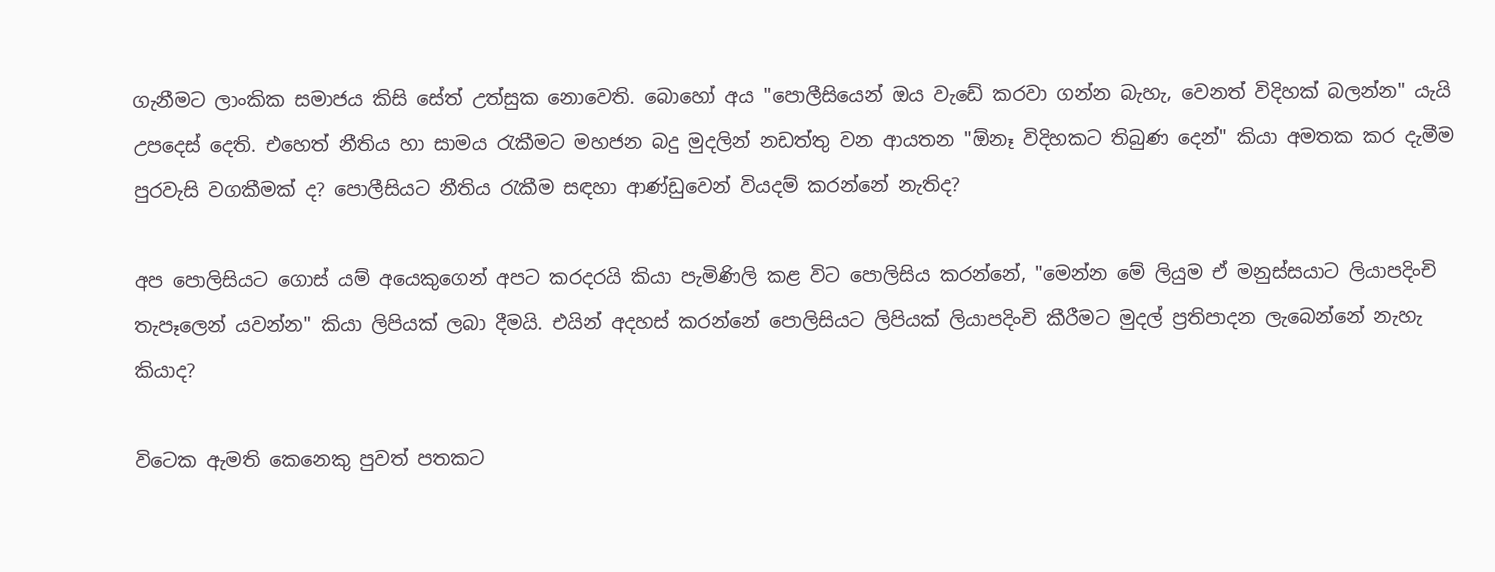ගැනීමට ලාංකික සමාජය කිසි සේත් උත්සුක නොවෙති. බොහෝ අය "පොලීසියෙන් ඔය වැඩේ කරවා ගන්න බැහැ, වෙනත් විදිහක් බලන්න" යැයි උපදෙස් දෙති. එහෙත් නීතිය හා සාමය රැකීමට මහජන බදු මුදලින් නඩත්තු වන ආයතන "ඕනෑ විදිහකට තිබුණ දෙන්" කියා අමතක කර දැමීම පුරවැසි වගකීමක් ද? පොලීසියට නීතිය රැකීම සඳහා ආණ්ඩුවෙන් වියදම් කරන්නේ නැතිද?

අප පොලිසියට ගොස් යම් අයෙකුගෙන් අපට කරදරයි කියා පැමිණිලි කළ විට පොලිසිය කරන්නේ, "මෙන්න මේ ලියුම ඒ මනුස්සයාට ලියාපදිංචි තැපෑලෙන් යවන්න" කියා ලිපියක් ලබා දීමයි. එයින් අදහස් කරන්නේ පොලිසියට ලිපියක් ලියාපදිංචි කීරීමට මුදල් ප්‍රතිපාදන ලැබෙන්නේ නැහැ කියාද?

විටෙක ඇමති කෙනෙකු පුවත් පතකට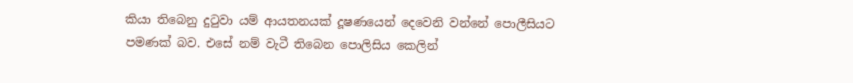කියා තිබෙනු දුටුවා යම් ආයතනයක් දූෂණයෙන් දෙවෙනි වන්නේ පොලීසියට පමණක් බව. එසේ නම් වැටී තිබෙන පොලිසිය කෙලින්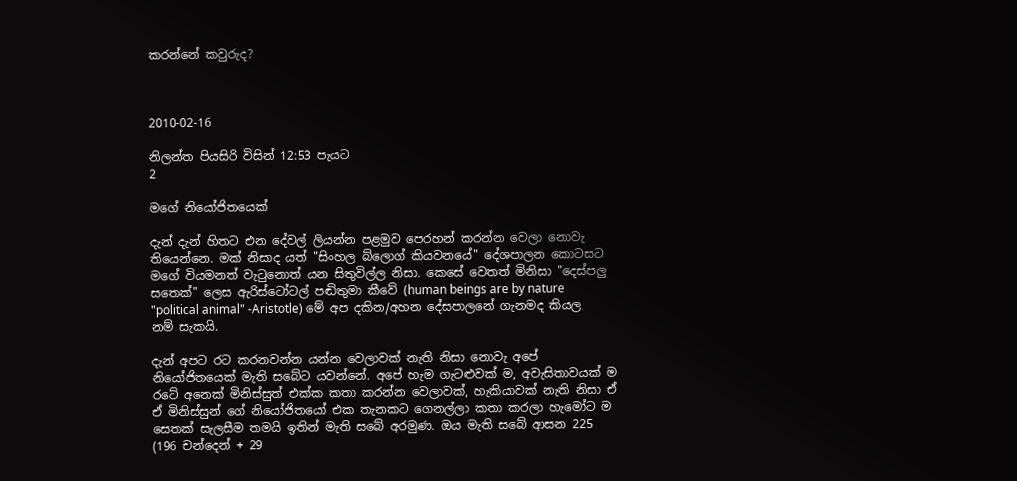කරන්නේ කවුරුද?



2010-02-16

නිලන්ත පියසිරි විසින් 12:53 පැයට
2

මගේ නියෝජිතයෙක්

දැන් දැන් හිතට එන දේවල් ලියන්න පළමුව පෙරහන් කරන්න වෙලා නොවැ තියෙන්නෙ. මක් නිසාද යත් "සිංහල බ්ලොග් කියවනයේ" දේශපාලන කොටසට මගේ වියමනත් වැටුනොත් යන සිතුවිල්ල නිසා. කෙසේ වෙතත් මිනිසා "දෙස්පලු සතෙක්" ලෙස ඇරිස්ටෝටල් පඬිතුමා කීවේ (human beings are by nature "political animal" -Aristotle) මේ අප දකින/අහන දේසපාලනේ ගැනමද කියල නම් සැකයි.

දැන් අපට රට කරනවන්න යන්න වෙලාවක් නැති නිසා නොවැ අපේ නියෝජිතයෙක් මැති සබේට යවන්නේ. අපේ හැම ගැටළුවක් ම, අවැසිතාවයක් ම රටේ අනෙක් මිනිස්සුත් එක්ක කතා කරන්න වෙලාවක්, හැකියාවක් නැති නිසා ඒ ඒ මිනිස්සුන් ගේ නියෝජිතයෝ එක තැනකට ගෙනල්ලා කතා කරලා හැමෝට ම සෙතක් සැලසීම තමයි ඉතින් මැති සබේ අරමුණ. ඔය මැති සබේ ආසන 225  (196 චන්දෙන් + 29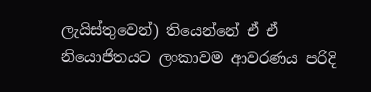ලැයිස්තුවෙන්) තියෙන්නේ ඒ ඒ නියොජිතයට ලංකාවම ආවරණය පරිදි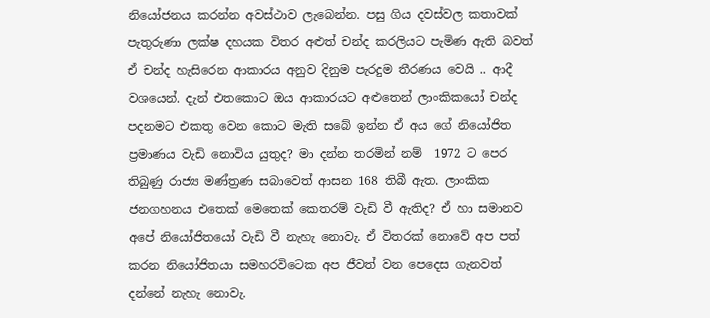නියෝජනය කරන්න අවස්ථාව ලැබෙන්න. පසු ගිය දවස්වල කතාවක් පැතුරුණා ලක්ෂ දහයක විතර අළුත් චන්ද කරලියට පැමිණ ඇති බවත් ඒ චන්ද හැසිරෙන ආකාරය අනුව දිනුම පැරදුම තීරණය වෙයි .. ආදී වශයෙන්. දැන් එතකොට ඔය ආකාරයට අළුතෙන් ලාංකිකයෝ චන්ද පදනමට එකතු වෙන කොට මැති සබේ ඉන්න ඒ අය ගේ නියෝජිත ප්‍රමාණය වැඩි නොවිය යුතුද? මා දන්න තරමින් නම්  1972 ට පෙර තිබුණු රාජ්‍ය මණ්ත්‍රණ සබාවෙත් ආසන 168 තිබී ඇත. ලාංකික ජනගහනය එතෙක් මෙතෙක් කෙතරම් වැඩි වී ඇතිද? ඒ හා සමානව අපේ නියෝජිතයෝ වැඩි වී නැහැ නොවැ. ඒ විතරක් නොවේ අප පත් කරන නියෝජිතයා සමහරවිටෙක අප ජීවත් වන පෙදෙස ගැනවත් දන්නේ නැහැ නොවැ.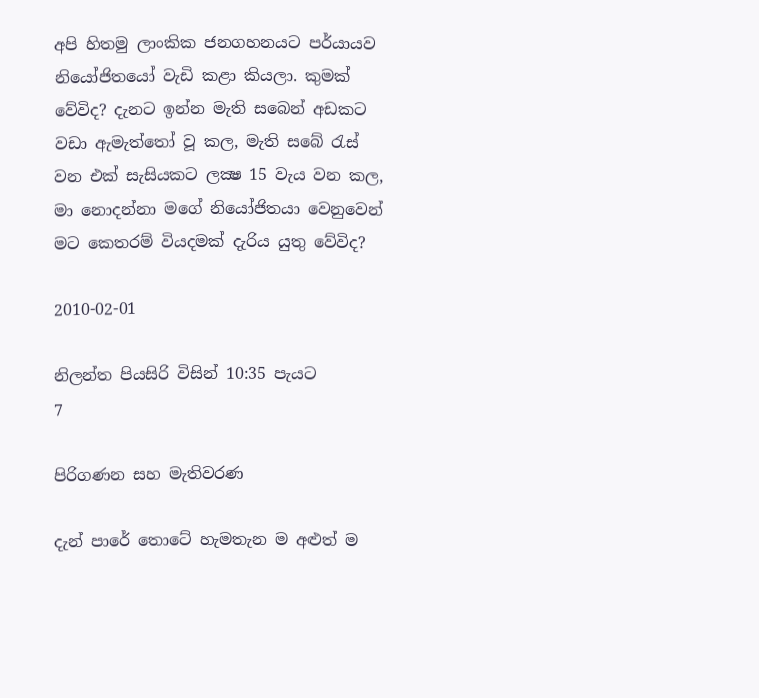අපි හිතමු ලාංකික ජනගහනයට පර්යායව නියෝජිතයෝ වැඩි කළා කියලා. කුමක් වේවිද? දැනට ඉන්න මැති සබෙන් අඩකට වඩා ඇමැත්තෝ වූ කල, මැති සබේ රැස් වන එක් සැසියකට ලක්‍ෂ 15 වැය වන කල, මා නොදන්නා මගේ නියෝජිතයා වෙනුවෙන් මට කෙතරම් වියදමක් දැරිය යුතු වේවිද?

2010-02-01

නිලන්ත පියසිරි විසින් 10:35 පැයට
7

පිරිගණන සහ මැතිවරණ

දැන් පාරේ තොටේ හැමතැන ම අළුත් ම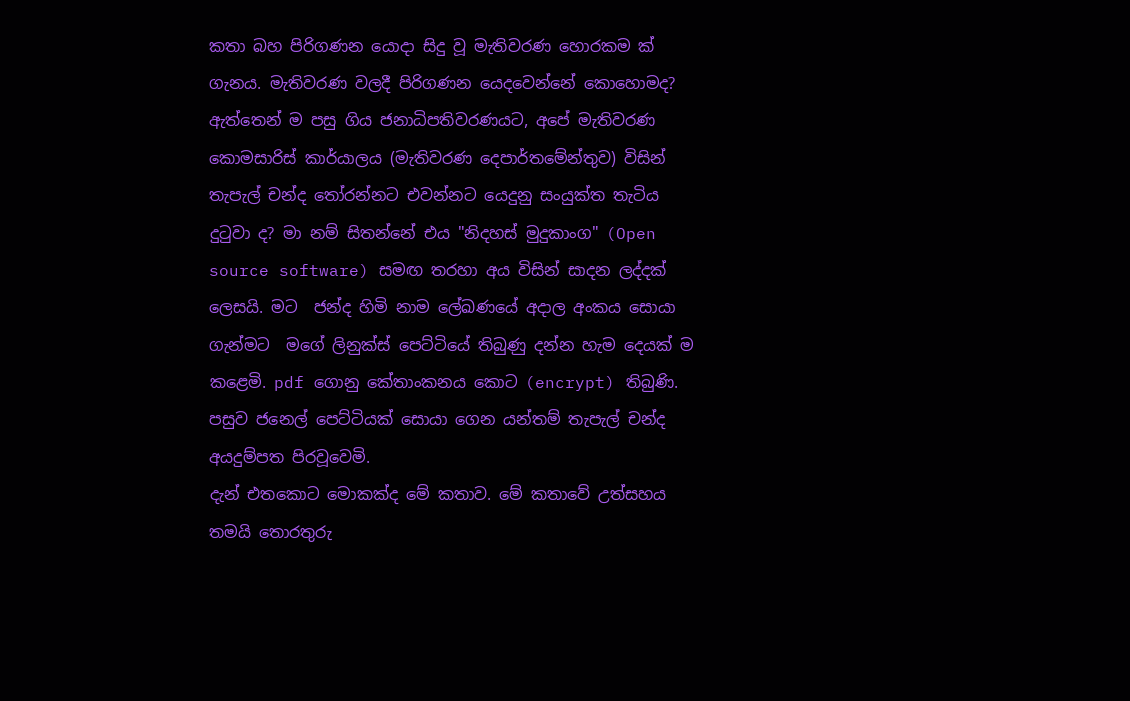කතා බහ පිරිගණන යොදා සිදු වූ මැතිවරණ හොරකම ක් ගැනය. මැතිවරණ වලදී පිරිගණන යෙදවෙන්නේ කොහොමද? ඇත්තෙන් ම පසු ගිය ජනාධිපතිවරණයට, අපේ මැතිවරණ කොමසාරිස් කාර්යාලය (මැතිවරණ දෙපාර්තමේන්තුව) විසින් තැපැල් චන්ද තෝරන්නට එවන්නට යෙදුනු සංයුක්ත තැටිය දුටුවා ද? මා නම් සිතන්නේ එය "නිදහස් මුදුකාංග" (Open source software) සමඟ තරහා අය විසින් සාදන ලද්දක් ලෙසයි. මට  ජන්ද හිමි නාම ලේඛණයේ අදාල අංකය සොයා ගැන්මට  මගේ ලිනුක්ස් පෙට්ටියේ තිබුණු දන්න හැම දෙයක් ම කළෙමි. pdf ගොනු කේතාංකනය කොට (encrypt) තිබුණි. පසුව ජනෙල් පෙට්ටියක් සොයා ගෙන යන්තම් තැපැල් චන්ද අයදුම්පත පිරවූවෙමි.
දැන් එතකොට මොකක්ද මේ කතාව. මේ කතාවේ උත්සහය තමයි තොරතුරු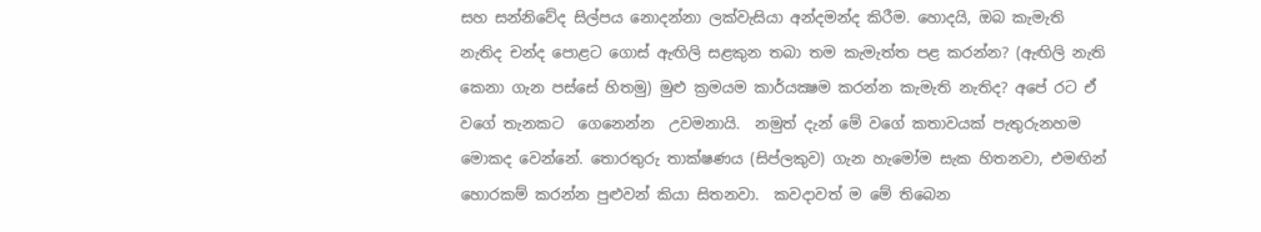සහ සන්නිවේද සිල්පය නොදන්නා ලක්වැසියා අන්දමන්ද කිරීම. හොදයි, ඔබ කැමැති නැතිද චන්ද පොළට ගොස් ඇඟිලි සළකුන තබා තම කැමැත්ත පළ කරන්න? (ඇඟිලි නැති කෙනා ගැන පස්සේ හිතමු) මුළු ක්‍රමයම කාර්යක්‍ෂම කරන්න කැමැති නැතිද? අපේ රට ඒ වගේ තැනකට  ගෙනෙන්න  උවමනායි.  නමුත් දැන් මේ වගේ කතාවයක් පැතුරුනහම මොකද වෙන්නේ. තොරතුරු තාක්ෂණය (සිප්ලකුව) ගැන හැමෝම සැක හිතනවා, එමඟින් හොරකම් කරන්න පුළුවන් කියා සිතනවා.  කවදාවත් ම මේ තිබෙන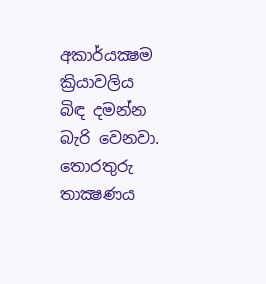අකාර්යක්‍ෂම ක්‍රියාවලිය බිඳ දමන්න බැරි වෙනවා.
තොරතුරු තාක්‍ෂණය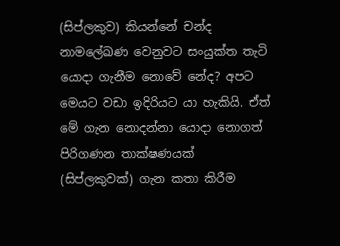(සිප්ලකුව) කියන්නේ චන්ද නාමලේඛණ වෙනුවට සංයුක්ත තැටි යොදා ගැනීම නොවේ නේද? අපට මෙයට වඩා ඉදිරියට යා හැකියි. ඒත් මේ ගැන නොදන්නා යොදා නොගත් පිරිගණන තාක්ෂණයක් (සිප්ලකුවක්) ගැන කතා කිරීම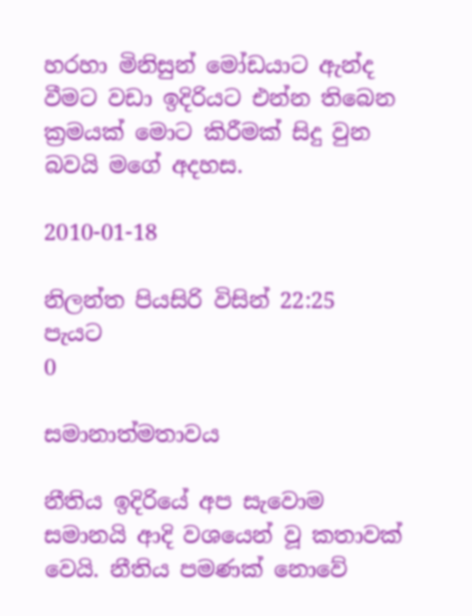හරහා මිනිසුන් මෝඩයාට ඇන්ද වීමට වඩා ඉදිරියට එන්න තිබෙන ක්‍රමයක් මොට කිරීමක් සිදු වුන බවයි මගේ අදහස.

2010-01-18

නිලන්ත පියසිරි විසින් 22:25 පැයට
0

සමානාත්මතාවය

නීතිය ඉදිරියේ අප සැවොම සමානයි ආදි වශයෙන් වූ කතාවක් වෙයි. නීතිය පමණක් නොවේ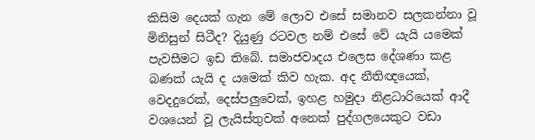කිසිම දෙයක් ගැන මේ ලොව එසේ සමානව සලකන්නා වූ මිනිසුන් සිටීද? දියුණු රටවල නම් එසේ වේ යැයි යමෙක් පැවසීමට ඉඩ තිබේ. සමාජවාදය එලෙස දේශණා කළ බණක් යැයි ද යමෙක් කිව හැක. අද නීතිඥයෙක්, වෙදදුරෙක්, දෙස්පලුවෙක්, ඉහළ හමුදා නිළධාරියෙක් ආදී වශයෙන් වූ ලැයිස්තුවක් අනෙක් පුද්ගලයෙකුට වඩා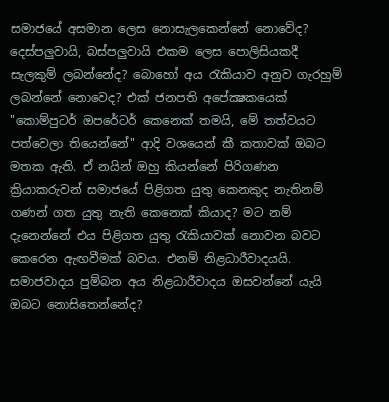සමාජයේ අසමාන ලෙස නොසැලකෙන්නේ නොවේද? දෙස්පලුවායි, බස්පලුවායි එකම ලෙස පොලිසියකදී සැලකුම් ලබන්නේද? බොහෝ අය රැකියාව අනුව ගැරහුම් ලබන්නේ නොවෙද? එක් ජනපති අපේක්‍ෂකයෙක් "කොම්පුටර් ඔපරේටර් කෙනෙක් තමයි, මේ තත්වයට පත්වෙලා තියෙන්නේ" ආදි වශයෙන් කී කතාවක් ඔබට මතක ඇති. ඒ නයින් ඔහු කියන්නේ පිරිගණන ක්‍රියාකරුවන් සමාජයේ පිළිගත යුතු කෙනකුද නැතිනම් ගණන් ගත යුතු නැති කෙනෙක් කියාද? මට නම් දැනෙන්නේ එය පිළිගත යුතු රැකියාවක් නොවන බවට කෙරෙන ඇඟවීමක් බවය. එනම් නිළධාරීවාදයයි. සමාජවාදය පුම්බන අය නිළධාරීවාදය ඔසවන්නේ යැයි ඔබට නොසිතෙන්නේද?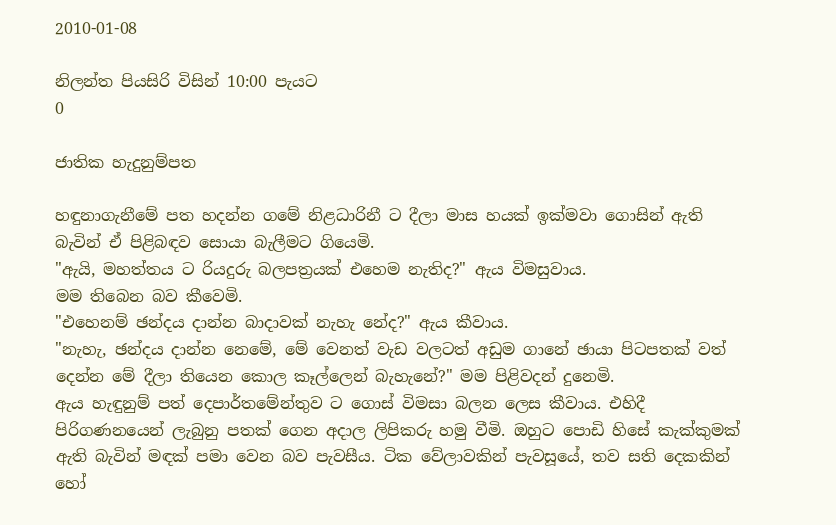2010-01-08

නිලන්ත පියසිරි විසින් 10:00 පැයට
0

ජාතික හැදුනුම්පත

හඳුනාගැනීමේ පත හදන්න ගමේ නිළධාරිනී ට දීලා මාස හයක් ඉක්මවා ගොසින් ඇති බැවින් ඒ පිළිබඳව සොයා බැලීමට ගියෙමි.
"ඇයි, මහත්තය ට රියදුරු බලපත්‍රයක් එහෙම නැතිද?" ඇය විමසුවාය.
මම තිබෙන බව කීවෙමි.
"එහෙනම් ඡන්දය දාන්න බාදාවක් නැහැ නේද?" ඇය කීවාය.
"නැහැ, ඡන්දය දාන්න නෙමේ, මේ වෙනත් වැඩ වලටත් අඩුම ගානේ ඡායා පිටපතක් වත් දෙන්න මේ දීලා තියෙන කොල කෑල්ලෙන් බැහැනේ?" මම පිළිවදන් දුනෙමි.
ඇය හැඳුනුම් පත් දෙපාර්තමේන්තුව ට ගොස් විමසා බලන ලෙස කීවාය. එහිදී පිරිගණනයෙන් ලැබුනු පතක් ගෙන අදාල ලිපිකරු හමු වීමි. ඔහුට පොඩි හිසේ කැක්කුමක් ඇති බැවින් මඳක් පමා වෙන බව පැවසීය. ටික වේලාවකින් පැවසූයේ, තව සති දෙකකින් හෝ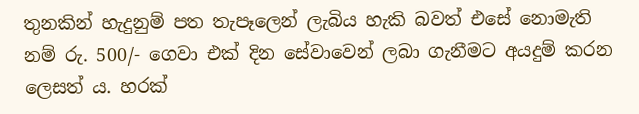තුනකින් හැදුනුම් පත තැපෑලෙන් ලැබිය හැකි බවත් එසේ නොමැති නම් රු. 500/- ගෙවා එක් දින සේවාවෙන් ලබා ගැනීමට අයදුම් කරන ලෙසත් ය. හරක්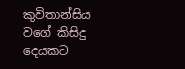කුවිතාන්සිය වගේ කිසිදු දෙයකට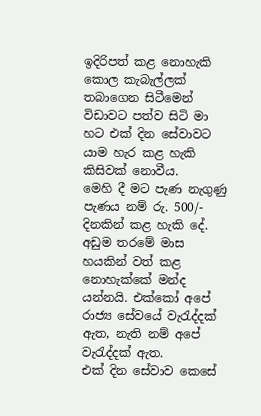ඉදිරිපත් කළ නොහැකි කොල කැබැල්ලක් තබාගෙන සිටීමෙන් විඩාවට පත්ව සිටි මා හට එක් දින සේවාවට යාම හැර කළ හැකි කිසිවක් නොවීය.
මෙහි දී මට පැණ නැගුණු පැණය නම් රු. 500/- දිනකින් කළ හැකි දේ. අඩුම තරමේ මාස හයකින් වත් කළ නොහැක්කේ මන්ද යන්නයි. එක්කෝ අපේ රාජ්‍ය සේවයේ වැරැද්දක් ඇත, නැති නම් අපේ වැරැද්දක් ඇත.
එක් දින සේවාව කෙසේ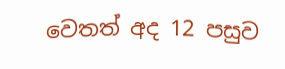වෙතත් අද 12 පසුව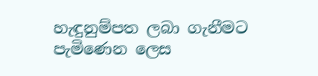හැඳුනුම්පත ලබා ගැනීමට පැමිණෙන ලෙස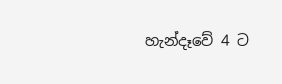හැන්දෑවේ 4 ට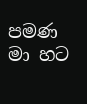පමණ මා හට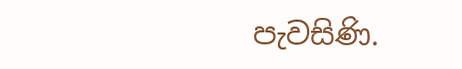පැවසිණි.